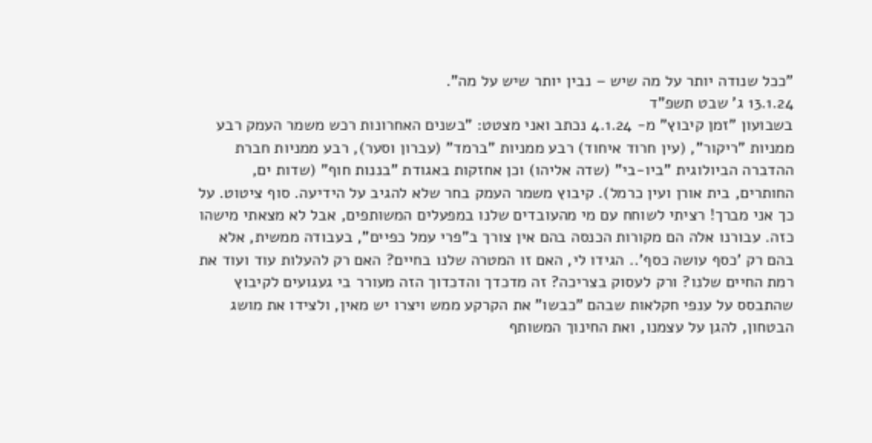"ככל שנודה יותר על מה שיש – נבין יותר שיש על מה".
13.1.24 ג' שבט תשפ"ד
בשבועון "זמן קיבוץ" מ- 4.1.24 נכתב ואני מצטט: "בשנים האחרונות רכש משמר העמק רבע ממניות "ריקור", (עין חרוד איחוד) רבע ממניות "ברמד" (עברון וסער), רבע ממניות חברת ההדברה הביולוגית "ביו-בי" (שדה אליהו) וכן אחזקות באגודת "בננות חוף" (שדות ים, החותרים, בית אורן ועין כרמל). קיבוץ משמר העמק בחר שלא להגיב על הידיעה. סוף ציטוט. על כך אני מברך! רציתי לשוחח עם מי מהעובדים שלנו במפעלים המשותפים, אבל לא מצאתי מישהו כזה. עבורנו אלה הם מקורות הכנסה בהם אין צורך ב"פרי עמל כפיים", בעבודה ממשית, אלא בהם רק 'כסף עושה כסף'.. הגידו לי, האם זו המטרה שלנו בחיים? האם רק להעלות עוד ועוד את רמת החיים שלנו? ורק לעסוק בצריכה? זה מדכדך והדכדוך הזה מעורר בי געגועים לקיבוץ שהתבסס על ענפי חקלאות שבהם "כבשו" את הקרקע ממש ויצרו יש מאין, ולצידו את מושג הבטחון, להגן על עצמנו, ואת החינוך המשותף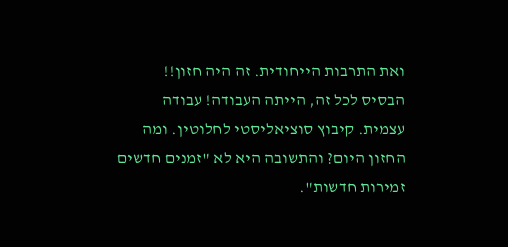ואת התרבות הייחודית. זה היה חזון!! הבסיס לכל זה, הייתה העבודה! עבודה עצמית. קיבוץ סוציאליסטי לחלוטין. ומה החזון היום? והתשובה היא לא "זמנים חדשים זמירות חדשות".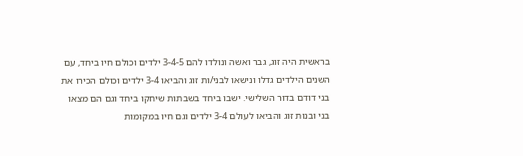בראשית היה זוג, גבר ואשה ונולדו להם 3-4-5 ילדים וכולם חיו ביחד, עם השנים הילדים גדלו ונישאו לבני/ות זוג והביאו 3-4 ילדים וכולם הכירו את בני דודם בדור השלישי. ישבו ביחד בשבתות שיחקו ביחד וגם הם מצאו בני ובנות זוג והביאו לעולם 3-4 ילדים וגם חיו במקומות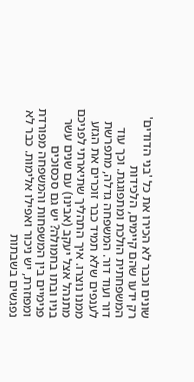שונים וכבר לא הכירו את כל 'בני הדודים' רק ידעו שהם קיימים, הלכידות המשפחתית הולכת ומתפוגגת. וכך עוד דור ועוד דור. המשפחה גדלה, מתפרשת לענפים שלא תמיד כבר זוכרים את הגזע ממנו נוצרו. איך התהליך שתיארתי לפניכם מתנהל אצל יעקב (אבינו) עם שנים עשר בניו ובתו בחמולה? יש גם סכסוכים פנימיים בין המשפחות והמשפחה מפורדת ומפוזרת, יש ניכור ואפילו אלימות. כבר לא נפגשים בשבתות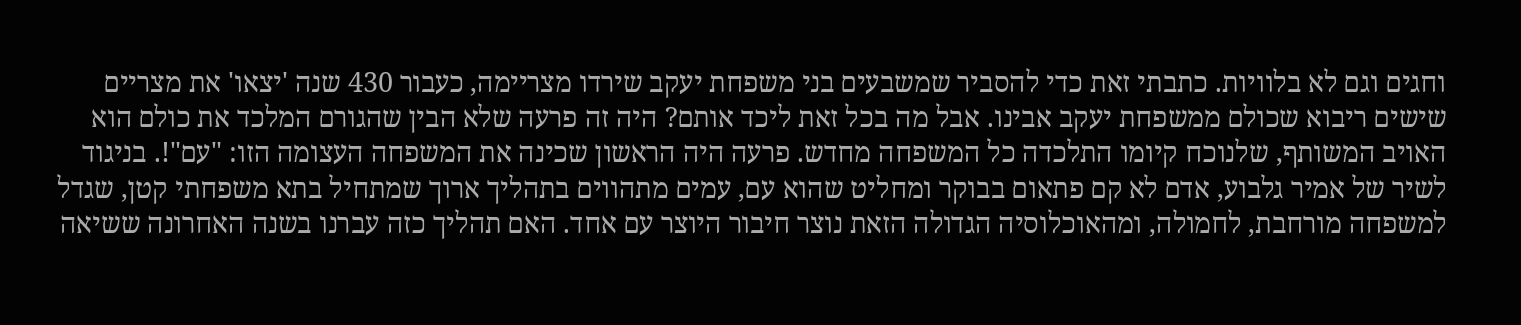וחגים וגם לא בלוויות. כתבתי זאת כדי להסביר שמשבעים בני משפחת יעקב שירדו מצריימה, כעבור 430 שנה 'יצאו' את מצריים שישים ריבוא שכולם ממשפחת יעקב אבינו. אבל מה בכל זאת ליכד אותם? היה זה פרעה שלא הבין שהגורם המלכד את כולם הוא האויב המשותף, שלנוכח קיומו התלכדה כל המשפחה מחדש. פרעה היה הראשון שכינה את המשפחה העצומה הזו: "עם"!. בניגוד לשיר של אמיר גלבוע, אדם לא קם פתאום בבוקר ומחליט שהוא עם, עמים מתהווים בתהליך ארוך שמתחיל בתא משפחתי קטן, שגדל למשפחה מורחבת, לחמולה, ומהאוכלוסיה הגדולה הזאת נוצר חיבור היוצר עם אחד. האם תהליך כזה עברנו בשנה האחרונה ששיאה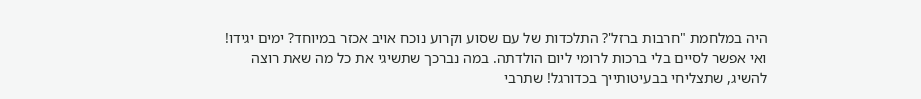היה במלחמת "חרבות ברזל'? התלכדות של עם שסוע וקרוע נוכח אויב אכזר במיוחד? ימים יגידו!
ואי אפשר לסיים בלי ברכות לרומי ליום הולדתה. במה נברכך שתשיגי את כל מה שאת רוצה להשיג, שתצליחי בבעיטותייך בכדורגל! שתרבי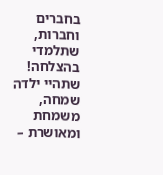בחברים וחברות, שתלמדי בהצלחה! שתהיי ילדה שמחה, משמחת ומאושרת –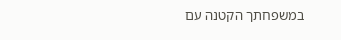במשפחתך הקטנה עם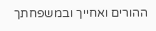ההורים ואחייך ובמשפחתך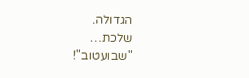הגדולה.
שלכת…
"שבועטוב"!